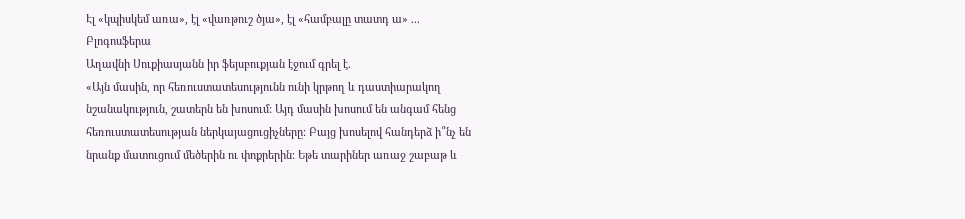Էլ «կպիսկեմ առա», էլ «վառթուշ ծյա», էլ «համբալը տատդ ա» ...
Բլոգոսֆերա
Աղավնի Սուքիասյանն իր ֆեյսբուքյան էջում գրել է.
«Այն մասին, որ հեռուստատեսությունն ունի կրթող և դաստիարակող նշանակություն, շատերն են խոսում: Այդ մասին խոսում են անգամ հենց հեռուստատեսության ներկայացուցիչները: Բայց խոսելով հանդերձ ի՞նչ են նրանք մատուցում մեծերին ու փոքրերին: Եթե տարիներ առաջ շաբաթ և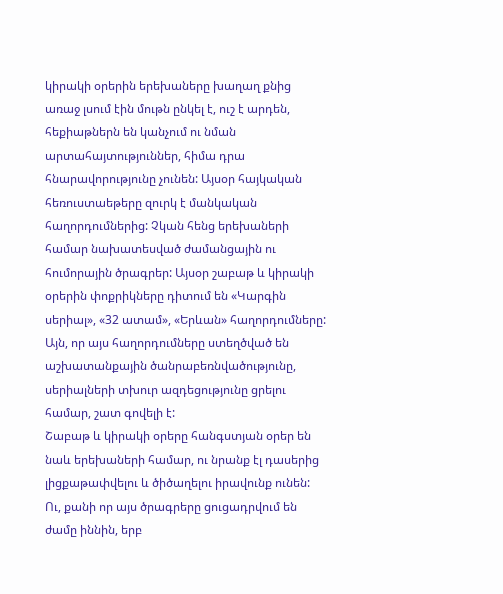կիրակի օրերին երեխաները խաղաղ քնից առաջ լսում էին մութն ընկել է, ուշ է արդեն, հեքիաթներն են կանչում ու նման արտահայտություններ, հիմա դրա հնարավորությունը չունեն: Այսօր հայկական հեռուստաեթերը զուրկ է մանկական հաղորդումներից: Չկան հենց երեխաների համար նախատեսված ժամանցային ու հումորային ծրագրեր: Այսօր շաբաթ և կիրակի օրերին փոքրիկները դիտում են «Կարգին սերիալ», «32 ատամ», «Երևան» հաղորդումները: Այն, որ այս հաղորդումները ստեղծված են աշխատանքային ծանրաբեռնվածությունը, սերիալների տխուր ազդեցությունը ցրելու համար, շատ գովելի է:
Շաբաթ և կիրակի օրերը հանգստյան օրեր են նաև երեխաների համար, ու նրանք էլ դասերից լիցքաթափվելու և ծիծաղելու իրավունք ունեն: Ու, քանի որ այս ծրագրերը ցուցադրվում են ժամը իննին, երբ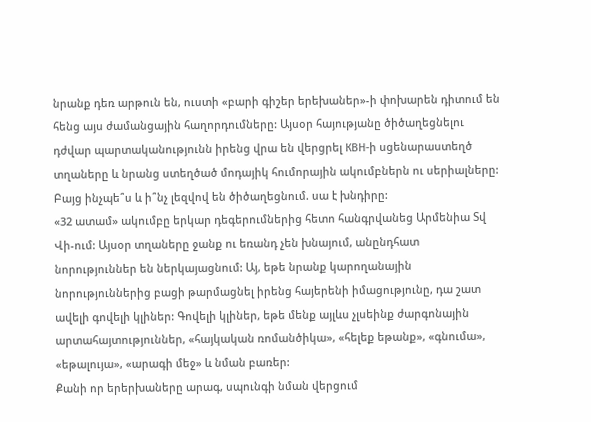նրանք դեռ արթուն են, ուստի «բարի գիշեր երեխաներ»-ի փոխարեն դիտում են հենց այս ժամանցային հաղորդումները: Այսօր հայությանը ծիծաղեցնելու դժվար պարտականությունն իրենց վրա են վերցրել КВН-ի սցենարաստեղծ տղաները և նրանց ստեղծած մոդայիկ հումորային ակումբներն ու սերիալները: Բայց ինչպե՞ս և ի՞նչ լեզվով են ծիծաղեցնում. սա է խնդիրը:
«32 ատամ» ակումբը երկար դեգերումներից հետո հանգրվանեց Արմենիա Տվ Վի-ում: Այսօր տղաները ջանք ու եռանդ չեն խնայում, անընդհատ նորություններ են ներկայացնում: Այ, եթե նրանք կարողանային նորություններից բացի թարմացնել իրենց հայերենի իմացությունը, դա շատ ավելի գովելի կլիներ: Գովելի կլիներ, եթե մենք այլևս չլսեինք ժարգոնային արտահայտություններ, «հայկական ռոմանծիկա», «հելեք եթանք», «գնումա», «եթալույա», «արագի մեջ» և նման բառեր:
Քանի որ երերխաները արագ, սպունգի նման վերցում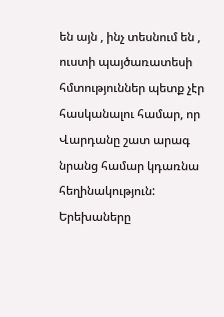են այն , ինչ տեսնում են , ուստի պայծառատեսի հմտություններ պետք չէր հասկանալու համար, որ Վարդանը շատ արագ նրանց համար կդառնա հեղինակություն: Երեխաները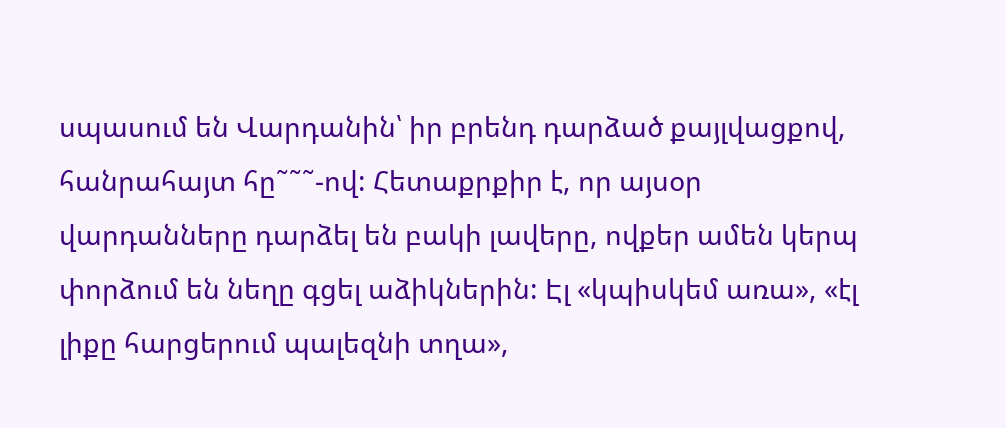սպասում են Վարդանին՝ իր բրենդ դարձած քայլվացքով, հանրահայտ հը˜˜˜-ով: Հետաքրքիր է, որ այսօր վարդանները դարձել են բակի լավերը, ովքեր ամեն կերպ փորձում են նեղը գցել աձիկներին: Էլ «կպիսկեմ առա», «էլ լիքը հարցերում պալեզնի տղա»,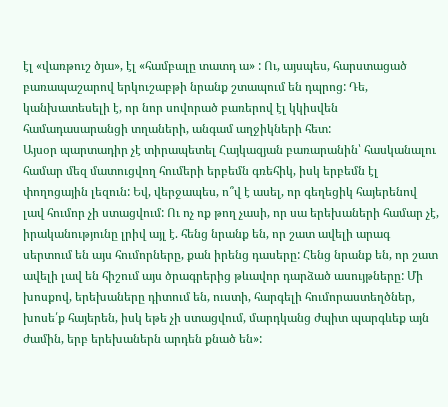էլ «վառթուշ ծյա», էլ «համբալը տատդ ա» : Ու, այսպես, հարստացած բառապաշարով երկուշաբթի նրանք շտապում են դպրոց: Դե, կանխատեսելի է, որ նոր սովորած բառերով էլ կկիսվեն համադասարանցի տղաների, անգամ աղջիկների հետ:
Այսօր պարտադիր չէ տիրապետել Հայկազյան բառարանին՝ հասկանալու համար մեզ մատուցվող հումերի երբեմն գռեհիկ, իսկ երբեմն էլ փողոցային լեզուն: Եվ, վերջապես, ո՞վ է ասել, որ գեղեցիկ հայերենով լավ հումոր չի ստացվում: Ու ոչ ոք թող չասի, որ սա երեխաների համար չէ, իրականությունը լրիվ այլ է. հենց նրանք են, որ շատ ավելի արագ սերտում են այս հումորները, քան իրենց դասերը: Հենց նրանք են, որ շատ ավելի լավ են հիշում այս ծրագրերից թևավոր դարձած ասույթները: Մի խոսքով, երեխաները դիտում են, ուստի, հարգելի հումորաստեղծներ, խոսե՛ք հայերեն, իսկ եթե չի ստացվում, մարդկանց ժպիտ պարգևեք այն ժամին, երբ երեխաներն արդեն քնած են»: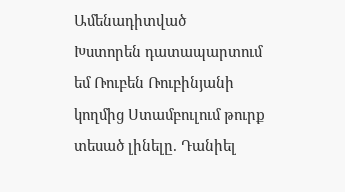Ամենադիտված
Խստորեն դատապարտում եմ Ռուբեն Ռուբինյանի կողմից Ստամբուլում թուրք տեսած լինելը. Դանիել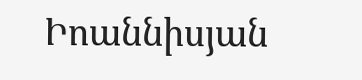Իոաննիսյան